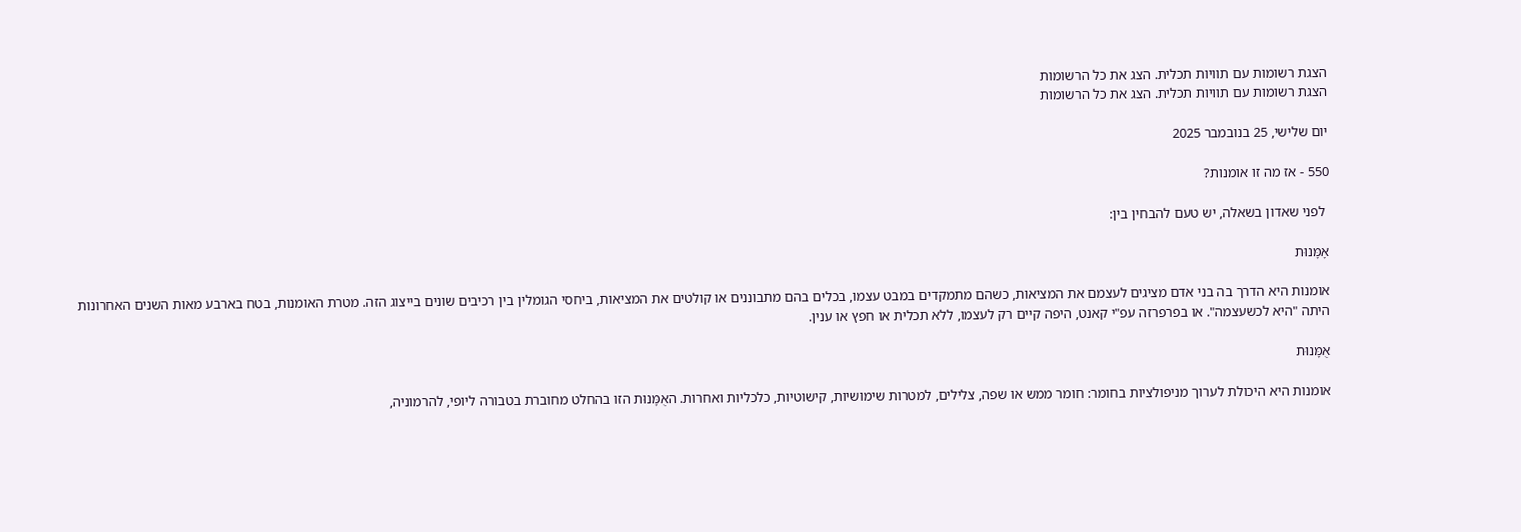הצגת רשומות עם תוויות תכלית. הצג את כל הרשומות
הצגת רשומות עם תוויות תכלית. הצג את כל הרשומות

יום שלישי, 25 בנובמבר 2025

550 - אז מה זו אומנות?

 לפני שאדון בשאלה, יש טעם להבחין בין:

אָמָּנוּת

אומנות היא הדרך בה בני אדם מציגים לעצמם את המציאות, כשהם מתמקדים במבט עצמו, בכלים בהם מתבוננים או קולטים את המציאות, ביחסי הגומלין בין רכיבים שונים בייצוג הזה. מטרת האומנות, בטח בארבע מאות השנים האחרונות היתה "היא לכשעצמה". או בפרפרזה עפ"י קאנט, היפה קיים רק לעצמו, ללא תכלית או חפץ או ענין.

אֻמָּנוּת

אומנות היא היכולת לערוך מניפולציות בחומר: חומר ממש או שפה, צלילים, למטרות שימושיות, קישוטיות, כלכליות ואחרות. האֻמָּנוּת הזו בהחלט מחוברת בטבורה ליופי, להרמוניה,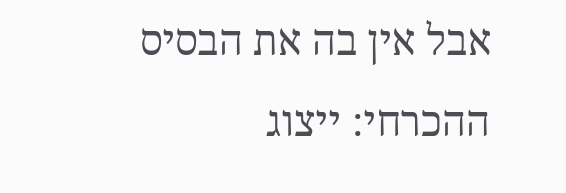אבל אין בה את הבסיס ההכרחי: ייצוג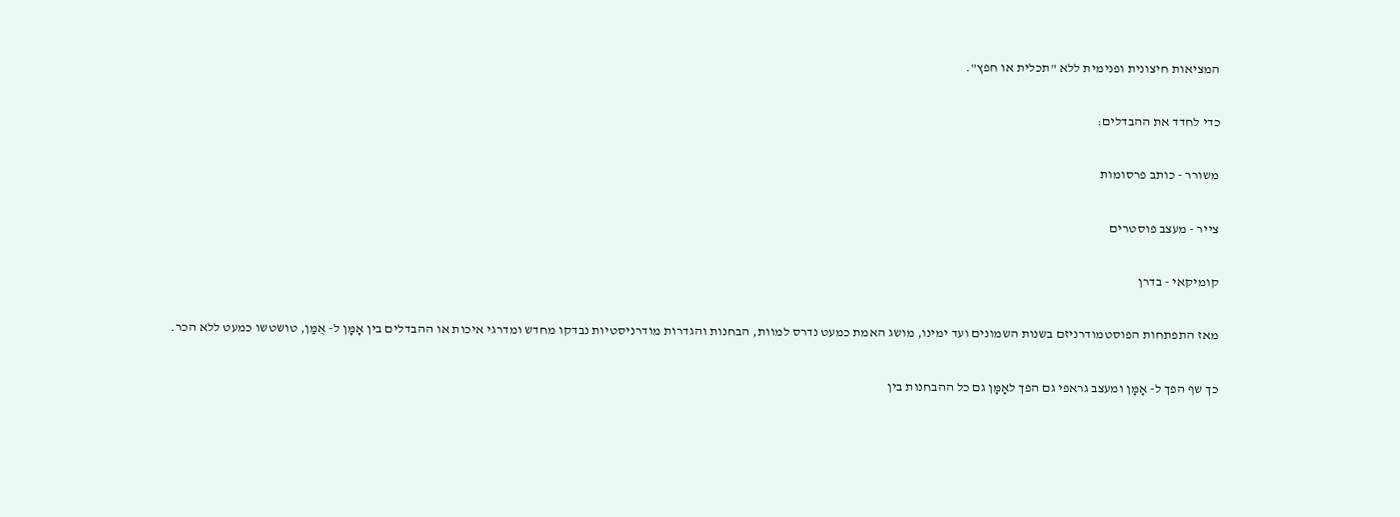המציאות חיצונית ופנימית ללא "תכלית או חפץ".

כדי לחדד את ההבדלים:

משורר - כותב פרסומות

צייר - מעצב פוסטרים

קומיקאי - בדרן

מאז התפתחות הפוסטמודרניזם בשנות השמונים ועד ימינו, מושג האמת כמעט נדרס למוות, הבחנות והגדרות מודרניסטיות נבדקו מחדש ומדרגי איכות או ההבדלים בין אָמָּן ל- אֻמַּן, טושטשו כמעט ללא הכר.

כך שף הפך ל- אָמָּן ומעצב גראפי גם הפך לאָמָּן גם כל ההבחנות בין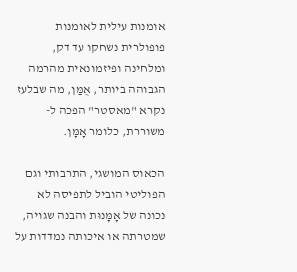אומנות עילית לאומנות פופולרית נשחקו עד דק, ומלחינה ופיזמונאית מהרמה הגבוהה ביותר, אֻמַּן, מה שבלעז נקרא "מאסטר" הפכה ל- משוררת, כלומר אָמָּן.

הכאוס המושגי, התרבותי וגם הפוליטי הוביל לתפיסה לא נכונה של אָמָּנוּת והבנה שגויה, שמטרתה או איכותה נמדדות על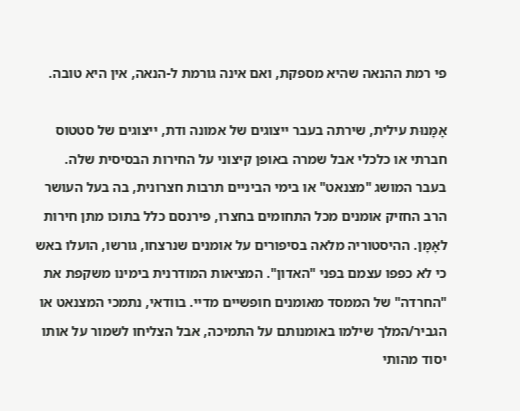פי רמת ההנאה שהיא מספקת, ואם אינה גורמת ל-הנאה, אין היא טובה.

אָמָּנוּת עילית, שירתה בעבר ייצוגים של אמונה ודת, ייצוגים של סטטוס חברתי או כלכלי אבל שמרה באופן קיצוני על החירות הבסיסית שלה. בעבר המושג "מצנאט" או בימי הביניים תרבות חצרונית, בה בעל העושר הרב החזיק אומנים מכל התחומים בחצרו, פירנסם כלל בתוכו מתן חירות לאָמָּן. ההיסטוריה מלאה בסיפורים על אומנים שנרצחו, גורשו, הועלו באש כי לא כפפו עצמם בפני "האדון". המציאות המודרנית בימינו משקפת את "החרדה" של הממסד מאומנים חופשיים מדיי. בוודאי, נתמכי המצנאט או הגביר/המלך שילמו באומנותם על התמיכה, אבל הצליחו לשמור על אותו יסוד מהותי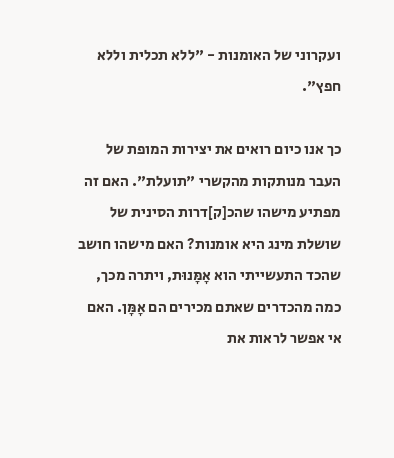ועקרוני של האומנות - "ללא תכלית וללא חפץ".

כך אנו כיום רואים את יצירות המופת של העבר מנותקות מהקשרי "תועלת". האם זה מפתיע מישהו שהכ[ק]דרות הסינית של שושלת מינג היא אומנות? האם מישהו חושב שהכד התעשייתי הוא אָמָּנוּת, ויתרה מכך, כמה מהכדרים שאתם מכירים הם אָמָּן. האם אי אפשר לראות את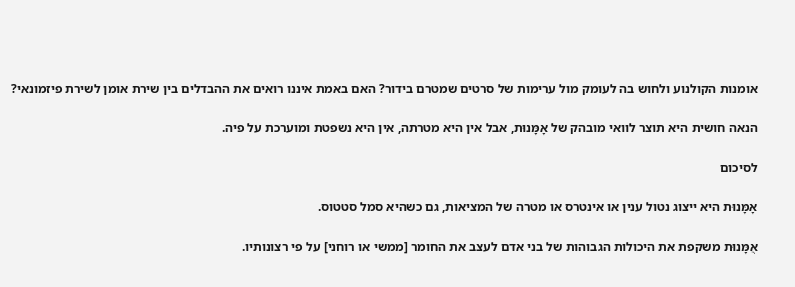אומנות הקולנוע ולחוש בה לעומק מול ערימות של סרטים שמטרם בידור? האם באמת איננו רואים את ההבדלים בין שירת אומן לשירת פיזמונאי?

הנאה חושית היא תוצר לוואי מובהק של אָמָּנוּת, אבל אין היא מטרתה, אין היא נשפטת ומוערכת על פיה.

לסיכום

אָמָּנוּת היא ייצוג נטול ענין או אינטרס או מטרה של המציאות, גם כשהיא סמל סטטוס.

אֻמָּנוּת משקפת את היכולות הגבוהות של בני אדם לעצב את החומר [ממשי או רוחני] על פי רצונותיו.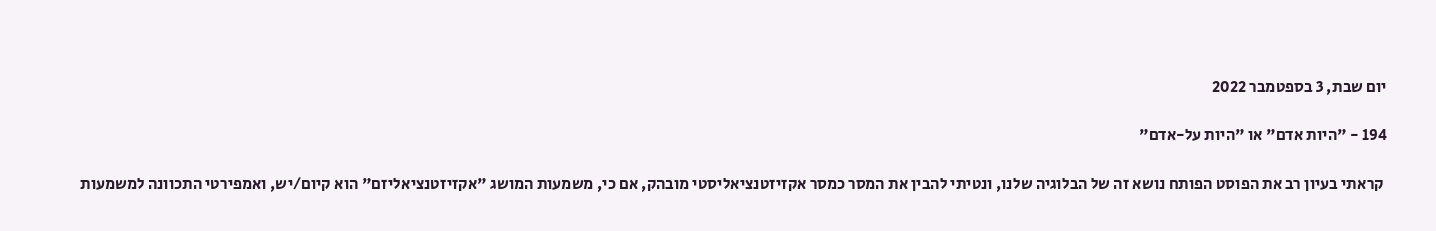יום שבת, 3 בספטמבר 2022

194 - "היות אדם" או "היות על-אדם"

 קראתי בעיון רב את הפוסט הפותח נושא זה של הבלוגיה שלנו, ונטיתי להבין את המסר כמסר אקזיזטנציאליסטי מובהק, אם כי, משמעות המושג "אקזיזטנציאליזם" הוא קיום/יש, ואמפירטי התכוונה למשמעות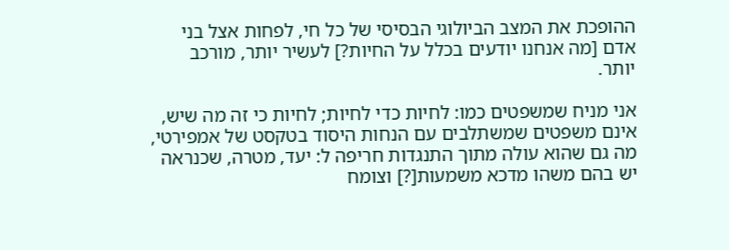ההופכת את המצב הביולוגי הבסיסי של כל חי, לפחות אצל בני אדם [מה אנחנו יודעים בכלל על החיות?] לעשיר יותר, מורכב יותר.

אני מניח שמשפטים כמו: לחיות כדי לחיות; לחיות כי זה מה שיש, אינם משפטים שמשתלבים עם הנחות היסוד בטקסט של אמפירטי, מה גם שהוא עולה מתוך התנגדות חריפה ל: יעד, מטרה, שכנראה יש בהם משהו מדכא משמעות[?] וצומח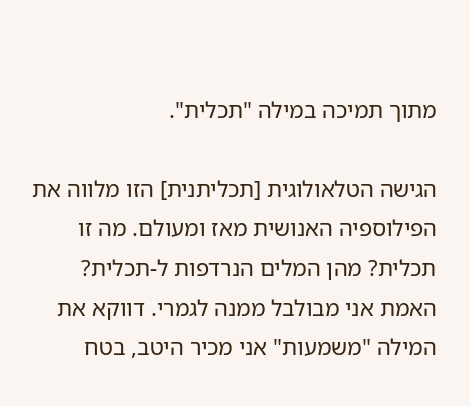מתוך תמיכה במילה "תכלית".

הגישה הטלאולוגית [תכליתנית] הזו מלווה את הפילוספיה האנושית מאז ומעולם. מה זו תכלית? מהן המלים הנרדפות ל-תכלית? האמת אני מבולבל ממנה לגמרי. דווקא את המילה "משמעות" אני מכיר היטב, בטח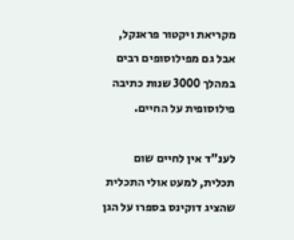מקריאת ויקטור פראנקל, אבל גם מפילוסופים רבים במהלך 3000 שנות כתיבה פילוסופית על החיים.

לענ"ד אין לחיים שום תכלית, למעט אולי התכלית שהציג דוקינס בספרו על הגן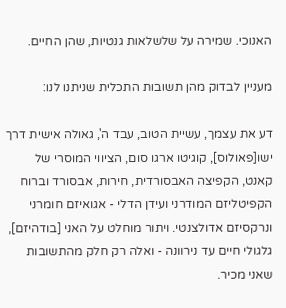האנוכי. שמירה על שלשלאות גנטיות, שהן החיים.

מעניין לבדוק מהן תשובות התכלית שניתנו לנו:

דע את עצמך, עשיית הטוב, עבד ה', גאולה אישית דרך ישו[פאולוס], קוגיטו ארגו סום, הציווי המוסרי של קאנט, הקפיצה האבסורדית, חירות, אבסורד וברוח הקפיטליזם המודרני ועידן הדלי - אגואיזם חומרני ונרקסיזם אדולצנטי. ויתור מוחלט על האני [בודהיזם], גלגולי חיים עד נירוונה - ואלה רק חלק מהתשובות שאני מכיר.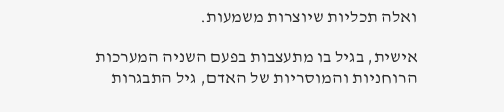ואלה תכליות שיוצרות משמעות.

אישית, בגיל בו מתעצבות בפעם השניה המערכות הרוחניות והמוסריות של האדם, גיל התבגרות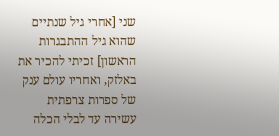שני [אחרי גיל שנתיים שהוא גיל ההתבגרות הראשון] זכיתי להכיר את באלזק, ואחריו עולם ענק של ספרות צרפתית עשירה עד לבלי הכלה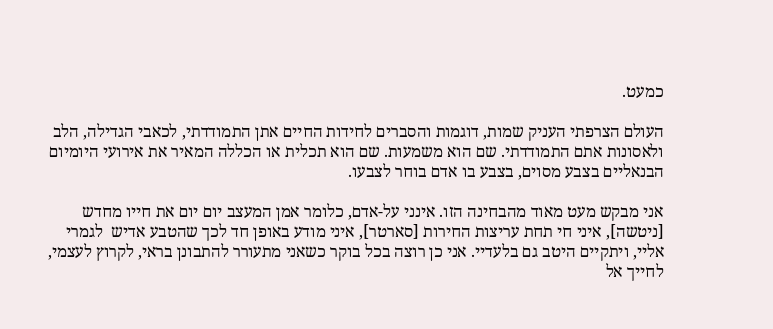כמעט.

העולם הצרפתי העניק שמות, דוגמות והסברים לחידות החיים אתן התמודדתי, לכאבי הגדילה, הלב ולאסונות אתם התמודדתי. שם הוא משמעות. שם הוא תכלית או הכללה המאיר את אירועי היומיום הבנאליים בצבע מסוים, בצבע בו אדם בוחר לצבעו.

אני מבקש מעט מאוד מהבחינה הזו. אינני על-אדם, כלומר אמן המעצב יום יום את חייו מחדש [ניטשה], איני חי תחת עריצות החירות [סארטר], איני מודע באופן חד לכך שהטבע אדיש  לגמרי אליי, ויתקיים היטב גם בלעדיי. אני כן רוצה בכל בוקר כשאני מתעורר להתבונן בראי, לקרוץ לעצמי, לחייך אל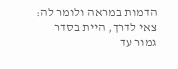הדמות במראה ולומר לה: צאי לדרך, היית בסדר גמור עד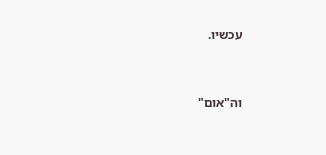עכשיו.


וה"אום"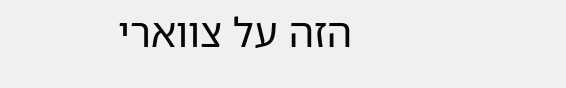הזה על צווארי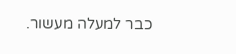כבר למעלה מעשור.